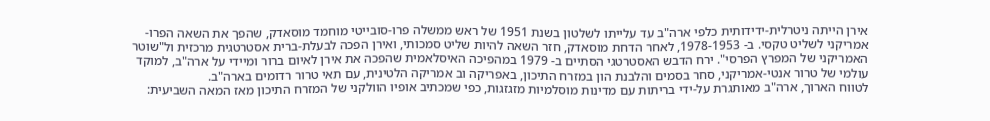אירן הייתה ניטרלית-ידידותית כלפי ארה"ב עד עלייתו לשלטון בשנת 1951 של ראש ממשלה פרו-סובייטי מוחמד מוסאדק, שהפך את השאה הפרו-אמריקני לשליט טקסי. ב- 1978-1953, לאחר הדחת מוסאדק, חזר השאה להיות שליט סמכותי, ואירן הפכה לבעלת-ברית אסטרטגית מרכזית ול"שוטר האמריקני של המפרץ הפרסי". ירח הדבש האסטרטגי הסתיים ב- 1979 במהפיכה האיסלאמית שהפכה את אירן לאיום ברור ומיידי על ארה"ב, למוקד עולמי של טרור אנטי-אמריקני, סחר בסמים והלבנת הון במזרח התיכון, באפריקה וב אמריקה הלטינית, עם תאי טרור רדומים בארה"ב.
לטווח הארוך, ארה"ב מאותגרת על-ידי בריתות עם מדינות מוסלמיות מזגזגות, כפי שמכתיב אופיו הוולקני של המזרח התיכון מאז המאה השביעית: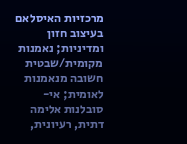מרכזיות האיסלאם בעיצוב חזון ומדיניות; נאמנות מקומית/שבטית חשובה מנאמנות לאומית; אי-סובלנות אלימה דתית, רעיונית,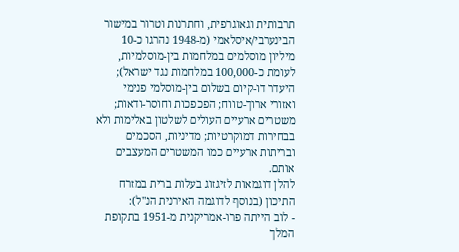תרבותית וגאוגרפית, וחתרנות וטרור במישור הבינערבי/איסלאמי (מ-1948 נהרגו כ-10 מיליון מוסלמים במלחמות בין-מוסלמיות, לעומת כ-100,000 במלחמות נגד ישראל); היעדר דו-קיום בשלום בין-מוסלמי פנימי ואזורי ארוך-טווח; הפכפכות וחוסר-ודאות; משטרים ארעיים העולים לשלטון באלימות ולא בבחירות דמוקרטיות; מדיניות, הסכמים ובריתות ארעיים כמו המשטרים המעצבים אותם.
להלן דוגמאות לזיגזוג בעלות ברית במזרח התיכון (בנוסף לדוגמה האירנית הנ"ל):
- לוב הייתה פרו-אמריקנית מ-1951 בתקופת המלך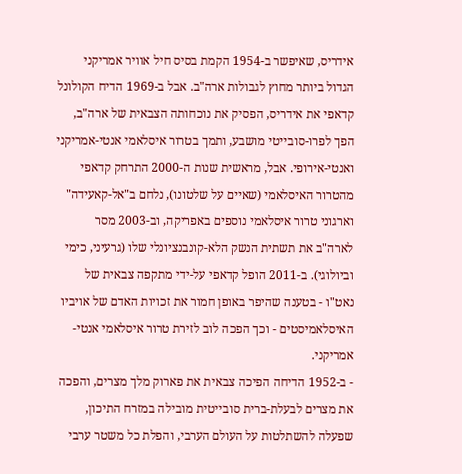אידריס, שאיפשר ב-1954 הקמת בסיס חיל אוויר אמריקני הגדול ביותר מחוץ לגבולות ארה"ב. אבל ב-1969 הדיח הקולונל קדאפי את אידריס, הפסיק את נוכחותה הצבאית של ארה"ב, הפך לפרו-סובייטי מושבע, ותמך בטרור איסלאמי אנטי-אמריקני ואנטי-אירופי. אבל, מראשית שנות ה-2000 התרחק קדאפי מהטרור האיסלאמי (שאיים על שלטונו), נלחם ב"אל-קאעידה" וארגוני טרור איסלאמי נוספים באפריקה, וב-2003 מסר לארה"ב את תשתית הנשק הלא-קונבנציונלי שלו (גרעיני, כימי וביולוגי). ב-2011 הופל קדאפי על-ידי מתקפה צבאית של נאט"ו - בטענה שהיפר באופן חמור את זכויות האדם של אויביו האיסלאמיסטים - וכך הפכה לוב לזירת טרור איסלאמי אנטי-אמריקני.
- ב-1952 הדיחה הפיכה צבאית את פארוק מלך מצרים, והפכה את מצרים לבעלת-ברית סובייטית מובילה במזרח התיכון, שפעלה להשתלטות על העולם הערבי, והפלת כל משטר ערבי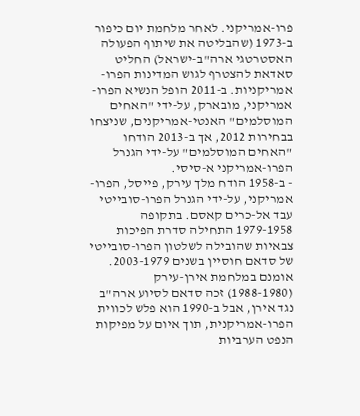פרו-אמריקני. לאחר מלחמת יום כיפור ב-1973 (שהבליטה את שיתוף הפעולה האסטרטגי ארה"ב-ישראל) החליט סאדאת להצטרף לגוש המדינות הפרו-אמריקניות. ב-2011 הופל הנשיא הפרו-אמריקני, מובארק, על-ידי "האחים המוסלמים" האנטי-אמריקנים, שניצחו בבחירות 2012, אך ב-2013 הודחו "האחים המוסלמים" על-ידי הגנרל הפרו-אמריקני א-סיסי.
- ב-1958 הודח מלך עירק, פייסל, הפרו-אמריקני, על-ידי הגנרל הפרו-סובייטי עבד אל-כרים קאסם. בתקופה 1979-1958 התחילה סדרת הפיכות צבאיות שהובילה לשלטון הפרו-סובייטי של סדאם חוסיין בשנים 2003-1979. אומנם במלחמת אירן-עירק (1988-1980) זכה סדאם לסיוע ארה"ב נגד אירן, אבל ב-1990 הוא פלש לכווית הפרו-אמריקנית, תוך איום על מפיקות הנפט הערביות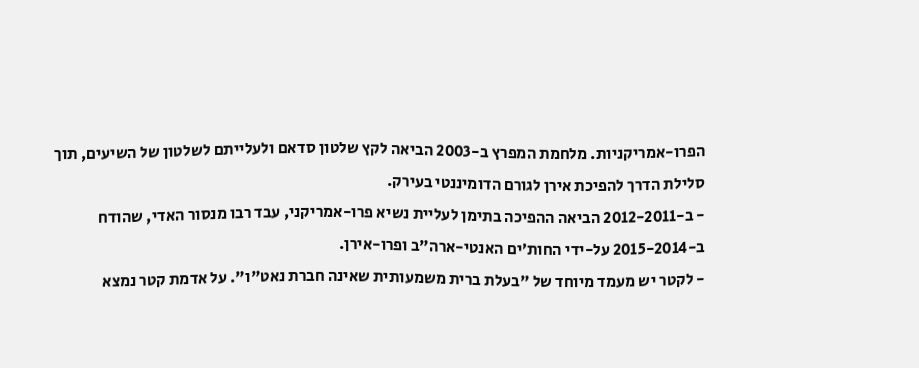הפרו-אמריקניות. מלחמת המפרץ ב-2003 הביאה לקץ שלטון סדאם ולעלייתם לשלטון של השיעים, תוך סלילת הדרך להפיכת אירן לגורם הדומיננטי בעירק.
- ב-2012-2011 הביאה ההפיכה בתימן לעליית נשיא פרו-אמריקני, עבד רבו מנסור האדי, שהודח ב-2015-2014 על-ידי החות׳ים האנטי-ארה"ב ופרו-אירן.
- לקטר יש מעמד מיוחד של "בעלת ברית משמעותית שאינה חברת נאט"ו". על אדמת קטר נמצא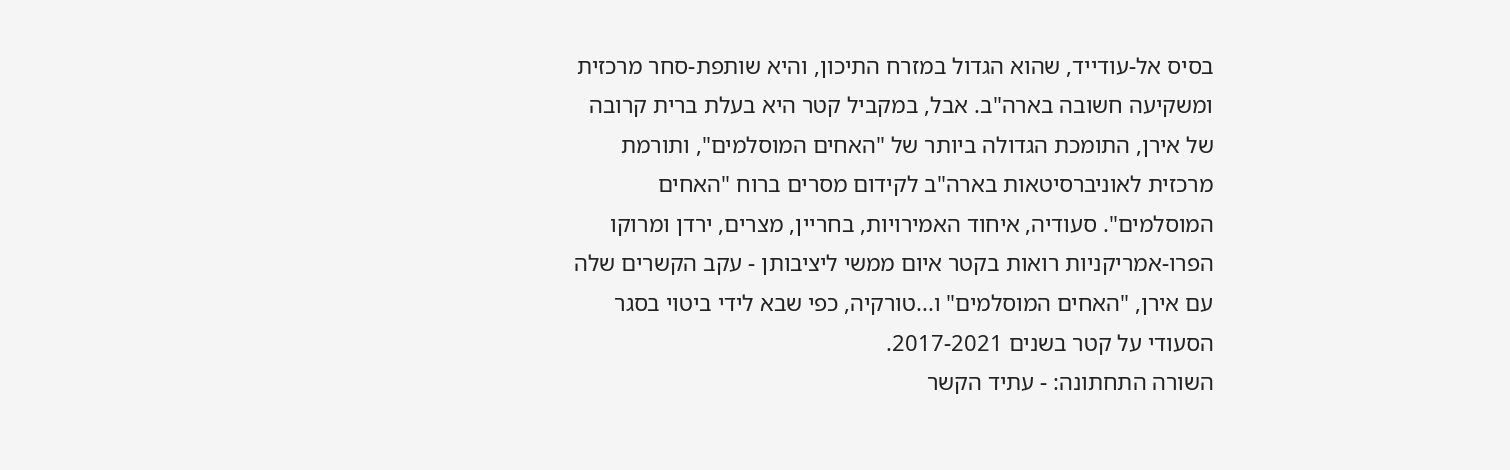בסיס אל-עודייד, שהוא הגדול במזרח התיכון, והיא שותפת-סחר מרכזית ומשקיעה חשובה בארה"ב. אבל, במקביל קטר היא בעלת ברית קרובה של אירן, התומכת הגדולה ביותר של "האחים המוסלמים", ותורמת מרכזית לאוניברסיטאות בארה"ב לקידום מסרים ברוח "האחים המוסלמים". סעודיה, איחוד האמירויות, בחריין, מצרים, ירדן ומרוקו הפרו-אמריקניות רואות בקטר איום ממשי ליציבותן - עקב הקשרים שלה עם אירן, "האחים המוסלמים" ו...טורקיה, כפי שבא לידי ביטוי בסגר הסעודי על קטר בשנים 2017-2021.
השורה התחתונה: - עתיד הקשר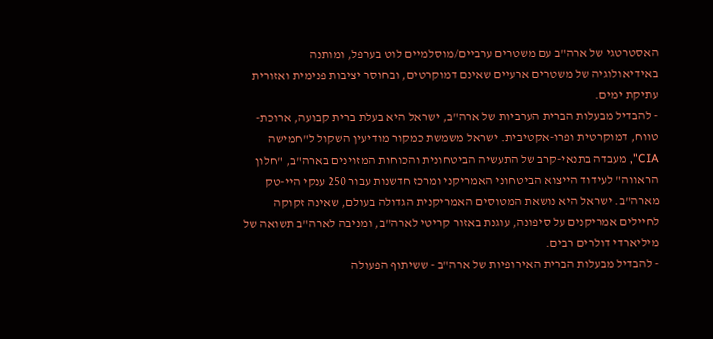האסטרטגי של ארה"ב עם משטרים ערביים/מוסלמיים לוט בערפל, ומותנה באידיאולוגיה של משטרים ארעיים שאינם דמוקרטים, ובחוסר יציבות פנימית ואזורית עתיקת ימים.
- להבדיל מבעלות הברית הערביות של ארה"ב, ישראל היא בעלת ברית קבועה, ארוכת-טווח, דמוקרטית ופרו-אקטיבית. ישראל משמשת כמקור מודיעין השקול ל"חמישה CIA", מעבדה בתנאי-קרב של התעשיה הביטחונית והכוחות המזוינים בארה"ב, "חלון הראווה" לעידוד הייצוא הביטחוני האמריקני ומרכז חדשנות עבור 250 ענקי היי-טק מארה"ב. ישראל היא נושאת המטוסים האמריקנית הגדולה בעולם, שאינה זקוקה לחיילים אמריקנים על סיפונה, עוגנת באזור קריטי לארה"ב, ומניבה לארה"ב תשואה של מיליארדי דולרים רבים.
- להבדיל מבעלות הברית האירופיות של ארה"ב - ששיתוף הפעולה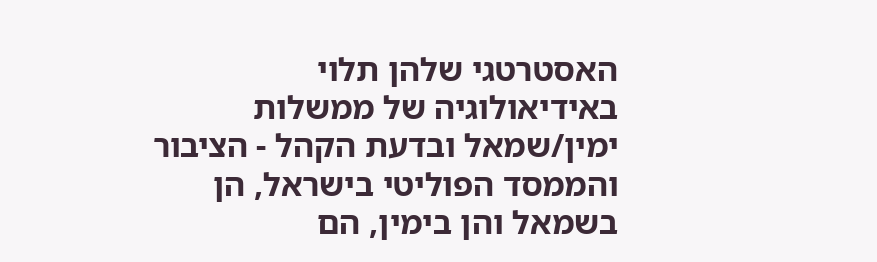האסטרטגי שלהן תלוי באידיאולוגיה של ממשלות ימין/שמאל ובדעת הקהל - הציבור והממסד הפוליטי בישראל, הן בשמאל והן בימין, הם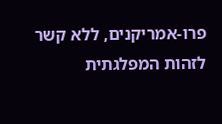פרו-אמריקנים, ללא קשר לזהות המפלגתית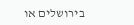בירושלים או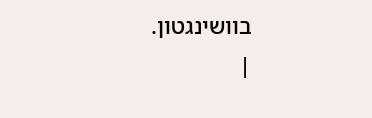בוושינגטון.
|